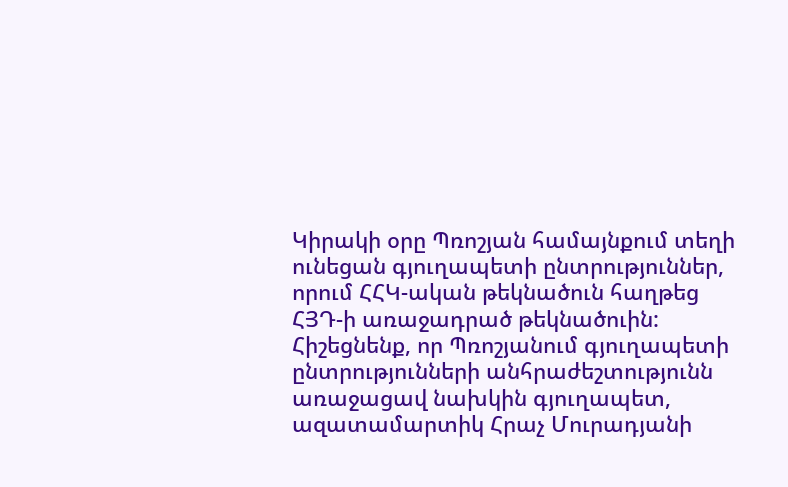Կիրակի օրը Պռոշյան համայնքում տեղի ունեցան գյուղապետի ընտրություններ, որում ՀՀԿ-ական թեկնածուն հաղթեց ՀՅԴ-ի առաջադրած թեկնածուին: Հիշեցնենք, որ Պռոշյանում գյուղապետի ընտրությունների անհրաժեշտությունն առաջացավ նախկին գյուղապետ, ազատամարտիկ Հրաչ Մուրադյանի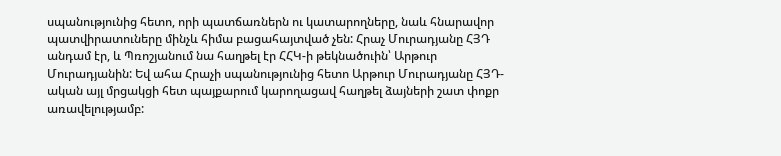սպանությունից հետո, որի պատճառներն ու կատարողները, նաև հնարավոր պատվիրատուները մինչև հիմա բացահայտված չեն: Հրաչ Մուրադյանը ՀՅԴ անդամ էր, և Պռոշյանում նա հաղթել էր ՀՀԿ-ի թեկնածուին՝ Արթուր Մուրադյանին: Եվ ահա Հրաչի սպանությունից հետո Արթուր Մուրադյանը ՀՅԴ-ական այլ մրցակցի հետ պայքարում կարողացավ հաղթել ձայների շատ փոքր առավելությամբ: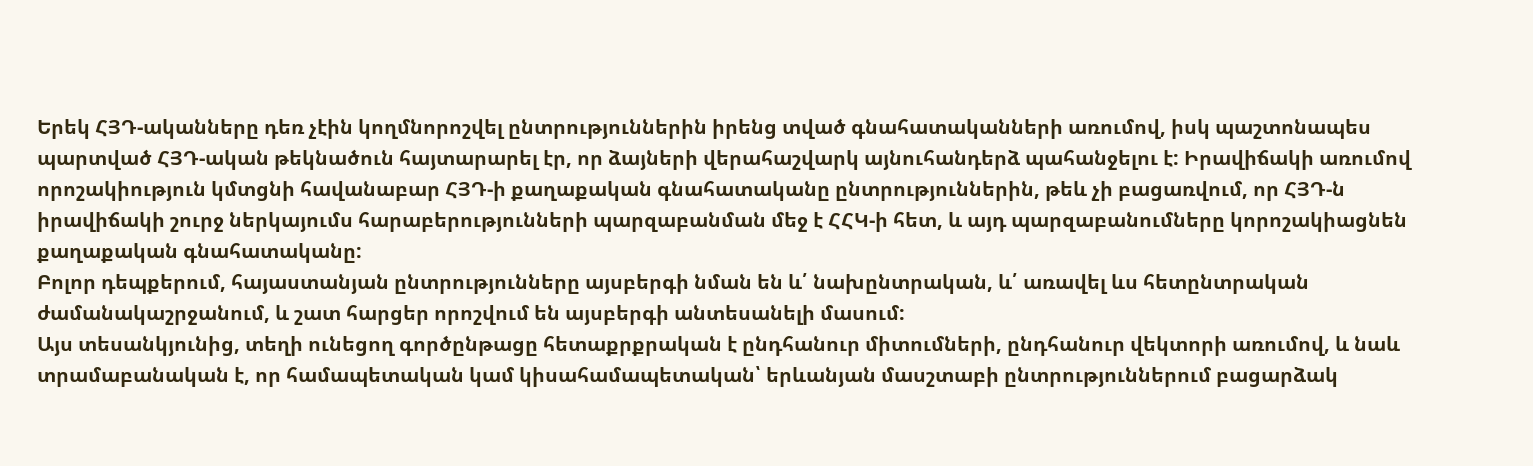Երեկ ՀՅԴ-ականները դեռ չէին կողմնորոշվել ընտրություններին իրենց տված գնահատականների առումով, իսկ պաշտոնապես պարտված ՀՅԴ-ական թեկնածուն հայտարարել էր, որ ձայների վերահաշվարկ այնուհանդերձ պահանջելու է: Իրավիճակի առումով որոշակիություն կմտցնի հավանաբար ՀՅԴ-ի քաղաքական գնահատականը ընտրություններին, թեև չի բացառվում, որ ՀՅԴ-ն իրավիճակի շուրջ ներկայումս հարաբերությունների պարզաբանման մեջ է ՀՀԿ-ի հետ, և այդ պարզաբանումները կորոշակիացնեն քաղաքական գնահատականը:
Բոլոր դեպքերում, հայաստանյան ընտրությունները այսբերգի նման են և՛ նախընտրական, և՛ առավել ևս հետընտրական ժամանակաշրջանում, և շատ հարցեր որոշվում են այսբերգի անտեսանելի մասում:
Այս տեսանկյունից, տեղի ունեցող գործընթացը հետաքրքրական է ընդհանուր միտումների, ընդհանուր վեկտորի առումով, և նաև տրամաբանական է, որ համապետական կամ կիսահամապետական՝ երևանյան մասշտաբի ընտրություններում բացարձակ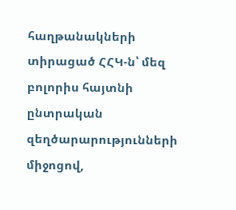հաղթանակների տիրացած ՀՀԿ-ն՝ մեզ բոլորիս հայտնի ընտրական զեղծարարությունների միջոցով,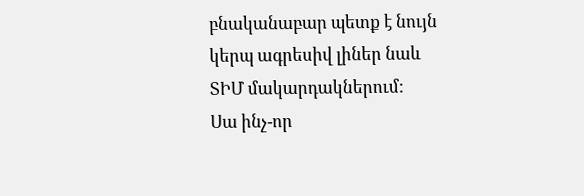բնականաբար պետք է նույն կերպ ագրեսիվ լիներ նաև ՏԻՄ մակարդակներում:
Սա ինչ-որ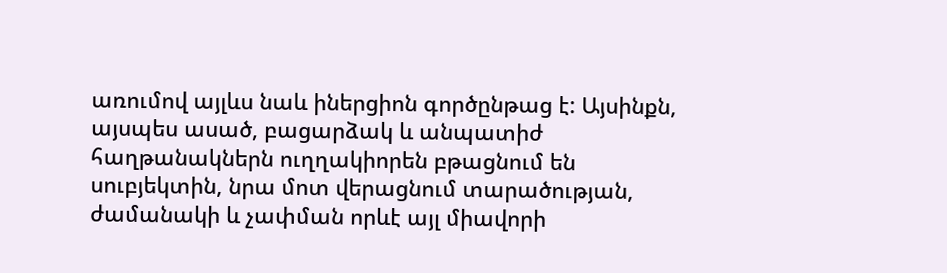առումով այլևս նաև իներցիոն գործընթաց է: Այսինքն, այսպես ասած, բացարձակ և անպատիժ հաղթանակներն ուղղակիորեն բթացնում են սուբյեկտին, նրա մոտ վերացնում տարածության, ժամանակի և չափման որևէ այլ միավորի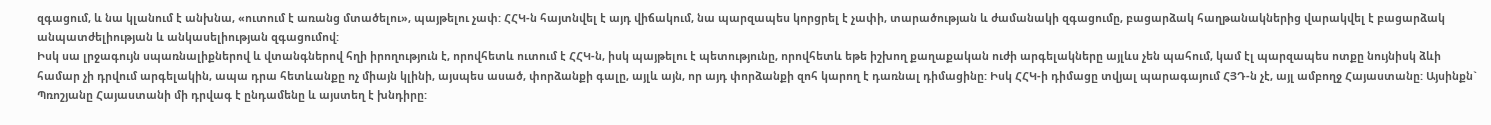զգացում, և նա կլանում է անխնա, «ուտում է առանց մտածելու», պայթելու չափ: ՀՀԿ-ն հայտնվել է այդ վիճակում, նա պարզապես կորցրել է չափի, տարածության և ժամանակի զգացումը, բացարձակ հաղթանակներից վարակվել է բացարձակ անպատժելիության և անկասելիության զգացումով:
Իսկ սա լրջագույն սպառնալիքներով և վտանգներով հղի իրողություն է, որովհետև ուտում է ՀՀԿ-ն, իսկ պայթելու է պետությունը, որովհետև եթե իշխող քաղաքական ուժի արգելակները այլևս չեն պահում, կամ էլ պարզապես ոտքը նույնիսկ ձևի համար չի դրվում արգելակին, ապա դրա հետևանքը ոչ միայն կլինի, այսպես ասած, փորձանքի գալը, այլև այն, որ այդ փորձանքի զոհ կարող է դառնալ դիմացինը: Իսկ ՀՀԿ-ի դիմացը տվյալ պարագայում ՀՅԴ-ն չէ, այլ ամբողջ Հայաստանը: Այսինքն` Պռոշյանը Հայաստանի մի դրվագ է ընդամենը և այստեղ է խնդիրը: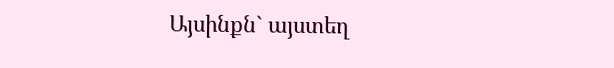Այսինքն` այստեղ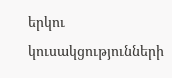երկու կուսակցությունների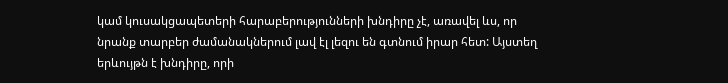կամ կուսակցապետերի հարաբերությունների խնդիրը չէ, առավել ևս, որ նրանք տարբեր ժամանակներում լավ էլ լեզու են գտնում իրար հետ: Այստեղ երևույթն է խնդիրը, որի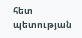հետ պետության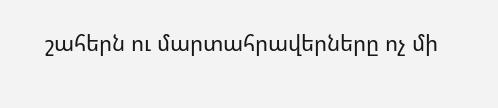շահերն ու մարտահրավերները ոչ մի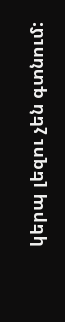կերպ լեզու չեն գտնում: